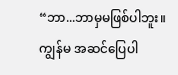“ဘာ...ဘာမှမဖြစ်ပါဘူး။ ကျွန်မ အဆင်ပြေပါ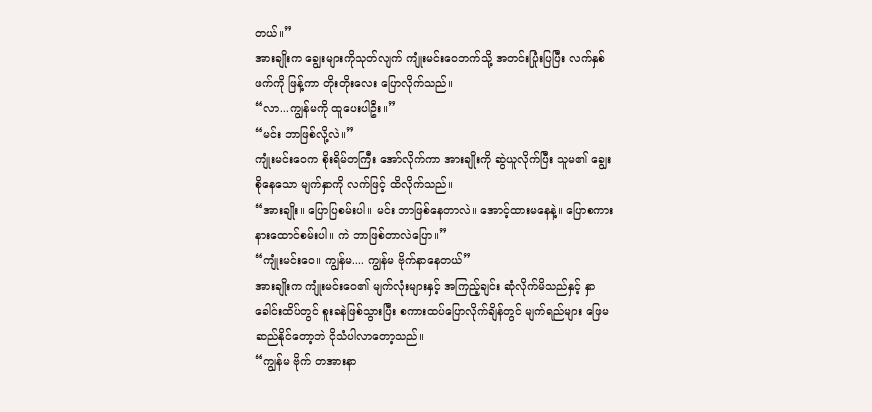တယ်။”
အားချိုးက ချွေးများကိုသုတ်လျက် ကျုံးမင်းဝေဘက်သို့ အတင်းပြုံးပြပြီး လက်နှစ်ဖက်ကို ဖြန့်ကာ တိုးတိုးလေး ပြောလိုက်သည်။
“လာ...ကျွန်မကို ထူပေးပါဦး။”
“မင်း ဘာဖြစ်လို့လဲ။”
ကျုံးမင်းဝေက စိုးရိမ်တကြီး အော်လိုက်ကာ အားချိုးကို ဆွဲယူလိုက်ပြီး သူမ၏ ချွေးစိုနေသော မျက်နှာကို လက်ဖြင့် ထိလိုက်သည်။
“အားချိုး။ ပြောပြစမ်းပါ။ မင်း ဘာဖြစ်နေတာလဲ။ အောင့်ထားမနေနဲ့။ ပြောစကား နားထောင်စမ်းပါ။ ကဲ ဘာဖြစ်တာလဲပြော။”
“ကျုံးမင်းဝေ။ ကျွန်မ.... ကျွန်မ ဗိုက်နာနေတယ်”
အားချိုးက ကျုံးမင်းဝေ၏ မျက်လုံးများနှင့် အကြည့်ချင်း ဆုံလိုက်မိသည်နှင့် နှာခေါင်းထိပ်တွင် စူးခနဲဖြစ်သွားပြီး စကားထပ်ပြောလိုက်ချိန်တွင် မျက်ရည်များ ဖြေမဆည်နိုင်တော့ဘဲ ငိုသံပါလာတော့သည်။
“ကျွန်မ ဗိုက် တအားနာ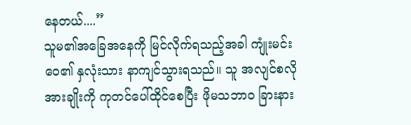နေတယ်....”
သူမ၏အခြေအနေကို မြင်လိုက်ရသည့်အခါ ကျုံးမင်းဝေ၏ နှလုံးသား နာကျင်သွားရသည်။ သူ အလျင်စလို အားချိုးကို ကုတင်ပေါ်ထိုင်စေပြီး ဖိုမသဘာဝ ခြားနား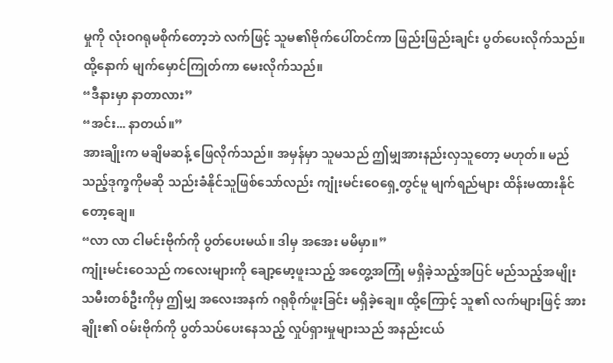မှုကို လုံးဝဂရုမစိုက်တော့ဘဲ လက်ဖြင့် သူမ၏ဗိုက်ပေါ်တင်ကာ ဖြည်းဖြည်းချင်း ပွတ်ပေးလိုက်သည်။ ထို့နောက် မျက်မှောင်ကြုတ်ကာ မေးလိုက်သည်။
“ဒီနားမှာ နာတာလား”
“အင်း... နာတယ်။”
အားချိုးက မချိမဆန့် ဖြေလိုက်သည်။ အမှန်မှာ သူမသည် ဤမျှအားနည်းလှသူတော့ မဟုတ်။ မည်သည့်ဒုက္ခကိုမဆို သည်းခံနိုင်သူဖြစ်သော်လည်း ကျုံးမင်းဝေရှေ့တွင်မူ မျက်ရည်များ ထိန်းမထားနိုင်တော့ချေ။
“လာ လာ ငါမင်းဗိုက်ကို ပွတ်ပေးမယ်။ ဒါမှ အအေး မမိမှာ။”
ကျုံးမင်းဝေသည် ကလေးများကို ချော့မော့ဖူးသည့် အတွေ့အကြုံ မရှိခဲ့သည့်အပြင် မည်သည့်အမျိုးသမီးတစ်ဦးကိုမှ ဤမျှ အလေးအနက် ဂရုစိုက်ဖူးခြင်း မရှိခဲ့ချေ။ ထို့ကြောင့် သူ၏ လက်များဖြင့် အားချိုး၏ ဝမ်းဗိုက်ကို ပွတ်သပ်ပေးနေသည့် လှုပ်ရှားမှုများသည် အနည်းငယ်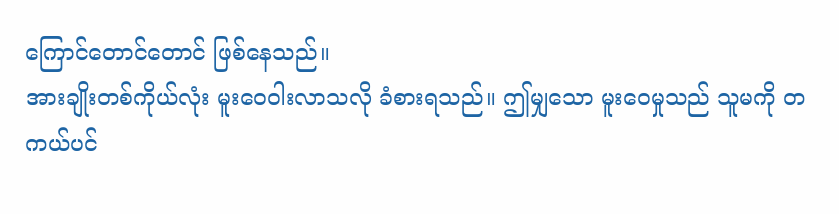ကြောင်တောင်တောင် ဖြစ်နေသည်။
အားချိုးတစ်ကိုယ်လုံး မူးဝေဝါးလာသလို ခံစားရသည်။ ဤမျှသော မူးဝေမှုသည် သူမကို တကယ်ပင်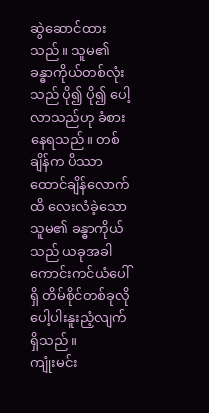ဆွဲဆောင်ထားသည်။ သူမ၏ ခန္ဓာကိုယ်တစ်လုံးသည် ပို၍ ပို၍ ပေါ့လာသည်ဟု ခံစားနေရသည်။ တစ်ချိန်က ပိဿာထောင်ချိန်လောက်ထိ လေးလံခဲ့သော သူမ၏ ခန္ဓာကိုယ်သည် ယခုအခါ ကောင်းကင်ယံပေါ်ရှိ တိမ်စိုင်တစ်ခုလို ပေါ့ပါးနူးညံ့လျက် ရှိသည်။
ကျုံးမင်း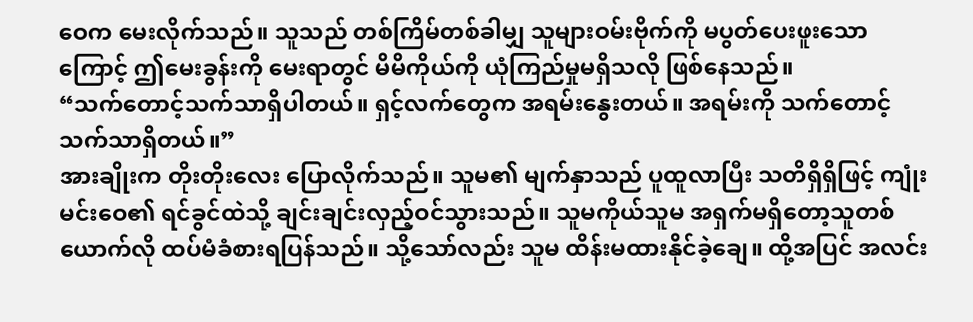ဝေက မေးလိုက်သည်။ သူသည် တစ်ကြိမ်တစ်ခါမျှ သူများဝမ်းဗိုက်ကို မပွတ်ပေးဖူးသောကြောင့် ဤမေးခွန်းကို မေးရာတွင် မိမိကိုယ်ကို ယုံကြည်မှုမရှိသလို ဖြစ်နေသည်။
“သက်တောင့်သက်သာရှိပါတယ်။ ရှင့်လက်တွေက အရမ်းနွေးတယ်။ အရမ်းကို သက်တောင့်သက်သာရှိတယ်။”
အားချိုးက တိုးတိုးလေး ပြောလိုက်သည်။ သူမ၏ မျက်နှာသည် ပူထူလာပြီး သတိရှိရှိဖြင့် ကျုံးမင်းဝေ၏ ရင်ခွင်ထဲသို့ ချင်းချင်းလှည့်ဝင်သွားသည်။ သူမကိုယ်သူမ အရှက်မရှိတော့သူတစ်ယောက်လို ထပ်မံခံစားရပြန်သည်။ သို့သော်လည်း သူမ ထိန်းမထားနိုင်ခဲ့ချေ။ ထို့အပြင် အလင်း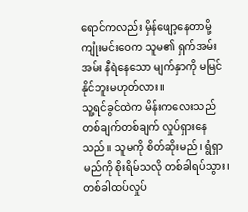ရောင်ကလည်း မှိန်ဖျော့နေတာမို့ ကျုံးမင်းဝေက သူမ၏ ရှက်အမ်းအမ်း နီရဲနေသော မျက်နှာကို မမြင်နိုင်ဘူးမဟုတ်လား။
သူ့ရင်ခွင်ထဲက မိန်းကလေးသည် တစ်ချက်တစ်ချက် လှုပ်ရှားနေသည်။ သူမကို စိတ်ဆိုးမည်၊ ရွံရှာမည်ကို စိုးရိမ်သလို တစ်ခါရပ်သွား၊ တစ်ခါထပ်လှုပ်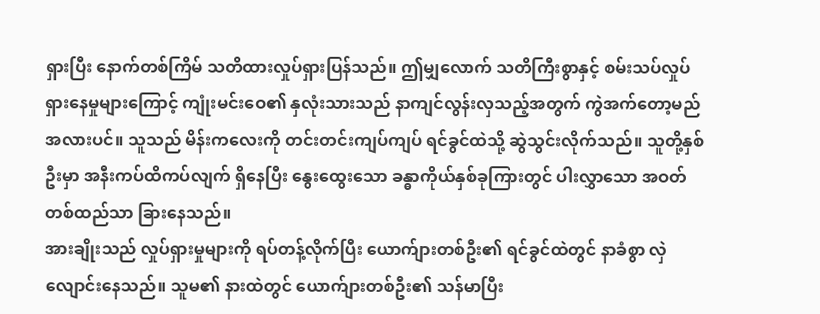ရှားပြီး နောက်တစ်ကြိမ် သတိထားလှုပ်ရှားပြန်သည်။ ဤမျှလောက် သတိကြီးစွာနှင့် စမ်းသပ်လှုပ်ရှားနေမှုများကြောင့် ကျုံးမင်းဝေ၏ နှလုံးသားသည် နာကျင်လွန်းလှသည့်အတွက် ကွဲအက်တော့မည်အလားပင်။ သူသည် မိန်းကလေးကို တင်းတင်းကျပ်ကျပ် ရင်ခွင်ထဲသို့ ဆွဲသွင်းလိုက်သည်။ သူတို့နှစ်ဦးမှာ အနီးကပ်ထိကပ်လျက် ရှိနေပြီး နွေးထွေးသော ခန္ဓာကိုယ်နှစ်ခုကြားတွင် ပါးလွှာသော အဝတ်တစ်ထည်သာ ခြားနေသည်။
အားချိုးသည် လှုပ်ရှားမှုများကို ရပ်တန့်လိုက်ပြီး ယောက်ျားတစ်ဦး၏ ရင်ခွင်ထဲတွင် နာခံစွာ လှဲလျောင်းနေသည်။ သူမ၏ နားထဲတွင် ယောက်ျားတစ်ဦး၏ သန်မာပြီး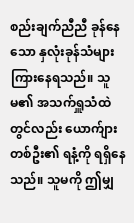စည်းချက်ညီညီ ခုန်နေသော နှလုံးခုန်သံများ ကြားနေရသည်။ သူမ၏ အသက်ရှူသံထဲတွင်လည်း ယောက်ျားတစ်ဦး၏ ရနံ့ကို ရရှိနေသည်။ သူမကို ဤမျှ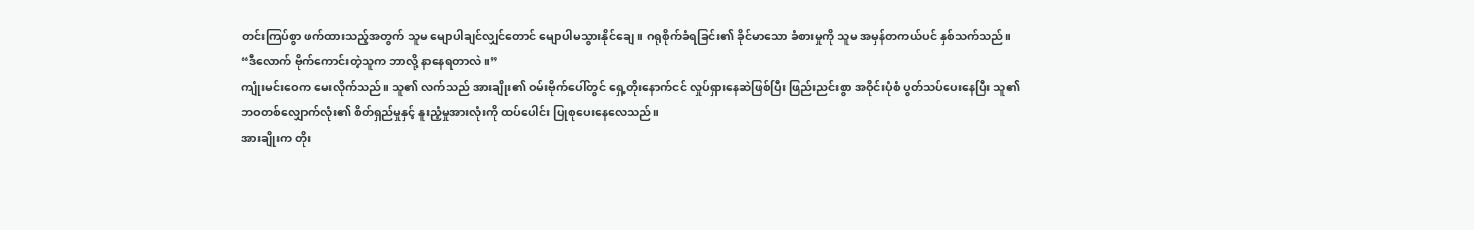တင်းကြပ်စွာ ဖက်ထားသည့်အတွက် သူမ မျောပါချင်လျှင်တောင် မျောပါမသွားနိုင်ချေ။ ဂရုစိုက်ခံရခြင်း၏ ခိုင်မာသော ခံစားမှုကို သူမ အမှန်တကယ်ပင် နှစ်သက်သည်။
“ဒီလောက် ဗိုက်ကောင်းတဲ့သူက ဘာလို့ နာနေရတာလဲ။”
ကျုံးမင်းဝေက မေးလိုက်သည်။ သူ၏ လက်သည် အားချိုး၏ ဝမ်းဗိုက်ပေါ်တွင် ရှေ့တိုးနောက်ငင် လှုပ်ရှားနေဆဲဖြစ်ပြီး ဖြည်းညင်းစွာ အဝိုင်းပုံစံ ပွတ်သပ်ပေးနေပြီး သူ၏ ဘဝတစ်လျှောက်လုံး၏ စိတ်ရှည်မှုနှင့် နူးညံ့မှုအားလုံးကို ထပ်ပေါင်း ပြုစုပေးနေလေသည်။
အားချိုးက တိုး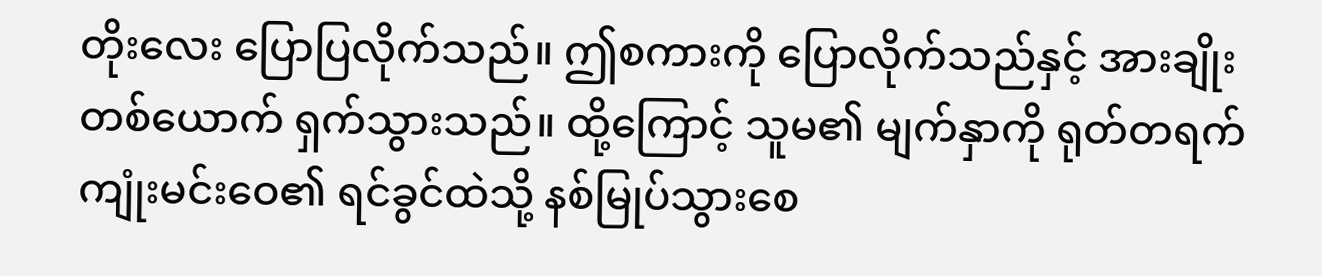တိုးလေး ပြောပြလိုက်သည်။ ဤစကားကို ပြောလိုက်သည်နှင့် အားချိုးတစ်ယောက် ရှက်သွားသည်။ ထို့ကြောင့် သူမ၏ မျက်နှာကို ရုတ်တရက် ကျုံးမင်းဝေ၏ ရင်ခွင်ထဲသို့ နစ်မြုပ်သွားစေ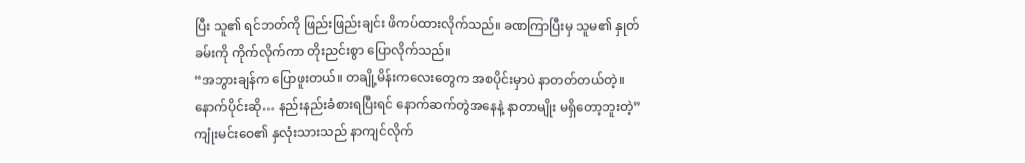ပြီး သူ၏ ရင်ဘတ်ကို ဖြည်းဖြည်းချင်း ဖိကပ်ထားလိုက်သည်။ ခဏကြာပြီးမှ သူမ၏ နှုတ်ခမ်းကို ကိုက်လိုက်ကာ တိုးညင်းစွာ ပြောလိုက်သည်။
“အဘွားချန်က ပြောဖူးတယ်။ တချို့မိန်းကလေးတွေက အစပိုင်းမှာပဲ နာတတ်တယ်တဲ့။ နောက်ပိုင်းဆို… နည်းနည်းခံစားရပြီးရင် နောက်ဆက်တွဲအနေနဲ့ နာတာမျိုး မရှိတော့ဘူးတဲ့”
ကျုံးမင်းဝေ၏ နှလုံးသားသည် နာကျင်လိုက်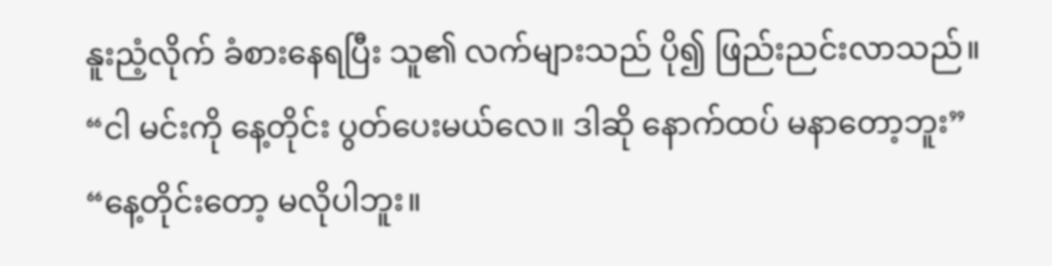နူးညံ့လိုက် ခံစားနေရပြီး သူ၏ လက်များသည် ပို၍ ဖြည်းညင်းလာသည်။
“ငါ မင်းကို နေ့တိုင်း ပွတ်ပေးမယ်လေ။ ဒါဆို နောက်ထပ် မနာတော့ဘူး”
“နေ့တိုင်းတော့ မလိုပါဘူး။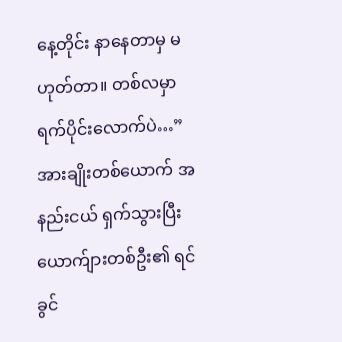နေ့တိုင်း နာနေတာမှ မဟုတ်တာ။ တစ်လမှာ ရက်ပိုင်းလောက်ပဲ…”
အားချိုးတစ်ယောက် အနည်းငယ် ရှက်သွားပြီး ယောက်ျားတစ်ဦး၏ ရင်ခွင်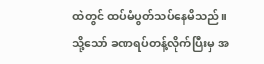ထဲတွင် ထပ်မံပွတ်သပ်နေမိသည်။ သို့သော် ခဏရပ်တန့်လိုက်ပြီးမှ အ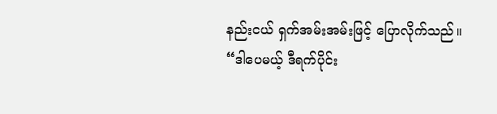နည်းငယ် ရှက်အမ်းအမ်းဖြင့် ပြောလိုက်သည်။
“ဒါပေမယ့် ဒီရက်ပိုင်း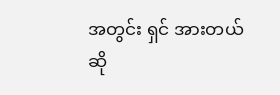အတွင်း ရှင် အားတယ်ဆို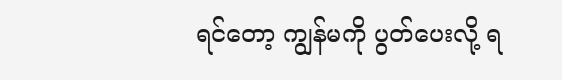ရင်တော့ ကျွန်မကို ပွတ်ပေးလို့ ရ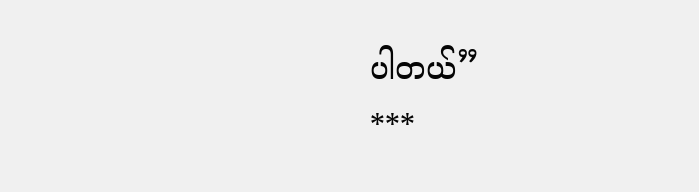ပါတယ်”
***